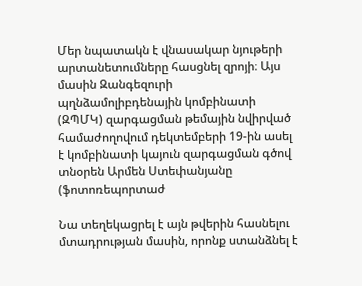Մեր նպատակն է վնասակար նյութերի արտանետումները հասցնել զրոյի։ Այս մասին Զանգեզուրի պղնձամոլիբդենային կոմբինատի (ԶՊՄԿ) զարգացման թեմային նվիրված համաժողովում դեկտեմբերի 19-ին ասել է կոմբինատի կայուն զարգացման գծով տնօրեն Արմեն Ստեփանյանը (ֆոտոռեպորտաժ

Նա տեղեկացրել է այն թվերին հասնելու մտադրության մասին, որոնք ստանձնել է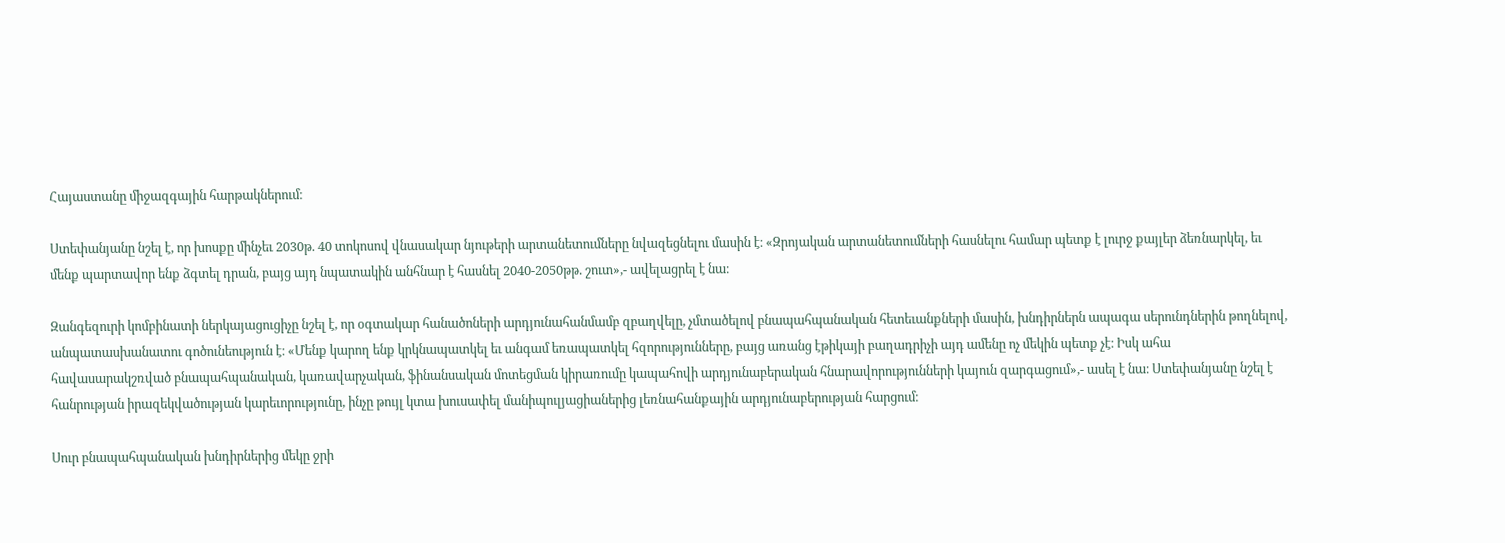Հայաստանը միջազգային հարթակներում։

Ստեփանյանը նշել է, որ խոսքը մինչեւ 2030թ. 40 տոկոսով վնասակար նյութերի արտանետումները նվազեցնելու մասին է։ «Զրոյական արտանետումների հասնելու համար պետք է լուրջ քայլեր ձեռնարկել, եւ մենք պարտավոր ենք ձգտել դրան, բայց այդ նպատակին անհնար է հասնել 2040-2050թթ. շուտ»,- ավելացրել է նա։

Զանգեզուրի կոմբինատի ներկայացուցիչը նշել է, որ օգտակար հանածոների արդյունահանմամբ զբաղվելը, չմտածելով բնապահպանական հետեւանքների մասին, խնդիրներն ապագա սերունդներին թողնելով, անպատասխանատու գոծունեություն է։ «Մենք կարող ենք կրկնապատկել եւ անգամ եռապատկել հզորությունները, բայց առանց էթիկայի բաղադրիչի այդ ամենը ոչ մեկին պետք չէ։ Իսկ ահա հավասարակշռված բնապահպանական, կառավարչական, ֆինանսական մոտեցման կիրառումը կապահովի արդյունաբերական հնարավորությունների կայուն զարգացում»,- ասել է նա։ Ստեփանյանը նշել է հանրության իրազեկվածության կարեւորությունը, ինչը թույլ կտա խուսափել մանիպուլյացիաներից լեռնահանքային արդյունաբերության հարցում։

Սուր բնապահպանական խնդիրներից մեկը ջրի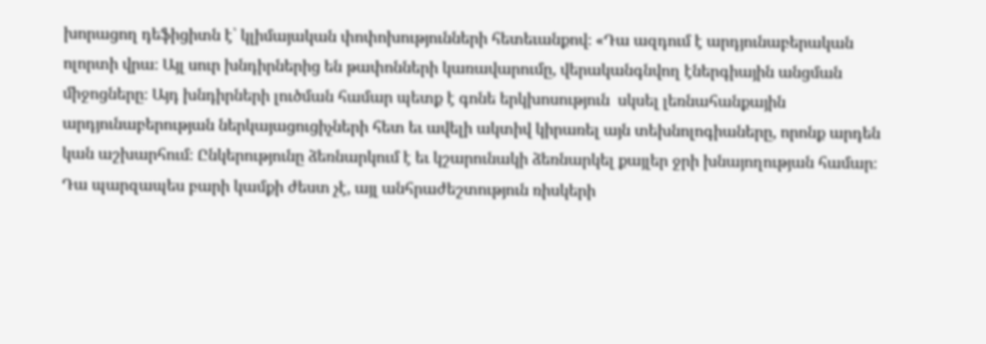խորացող դեֆիցիտն է՝ կլիմայական փոփոխությունների հետեւանքով։ «Դա ազդում է արդյունաբերական ոլորտի վրա։ Այլ սուր խնդիրներից են թափոնների կառավարումը, վերականգնվող էներգիային անցման միջոցները։ Այդ խնդիրների լուծման համար պետք է գոնե երկխոսություն  սկսել լեռնահանքային արդյունաբերության ներկայացուցիչների հետ եւ ավելի ակտիվ կիրառել այն տեխնոլոգիաները, որոնք արդեն կան աշխարհում։ Ընկերությունը ձեռնարկում է եւ կշարունակի ձեռնարկել քայլեր ջրի խնայողության համար։ Դա պարզապես բարի կամքի ժեստ չէ, այլ անհրաժեշտություն ռիսկերի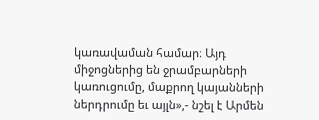կառավաման համար։ Այդ միջոցներից են ջրամբարների կառուցումը, մաքրող կայանների ներդրումը եւ այլն»,- նշել է Արմեն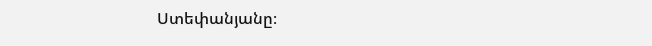Ստեփանյանը։